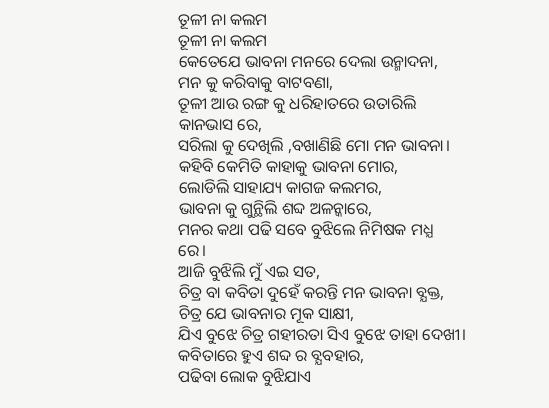ତୂଳୀ ନା କଲମ
ତୂଳୀ ନା କଲମ
କେତେଯେ ଭାବନା ମନରେ ଦେଲା ଉନ୍ମାଦନା,
ମନ କୁ କରିବାକୁ ବାଟବଣା,
ତୂଳୀ ଆଉ ରଙ୍ଗ କୁ ଧରିହାତରେ ଉତାରିଲି କାନଭାସ ରେ,
ସରିଲା କୁ ଦେଖିଲି ,ବଖାଣିଛି ମୋ ମନ ଭାବନା।
କହିବି କେମିତି କାହାକୁ ଭାବନା ମୋର,
ଲୋଡିଲି ସାହାଯ୍ୟ କାଗଜ କଲମର,
ଭାବନା କୁ ଗୁନ୍ଥିଲି ଶବ୍ଦ ଅଳନ୍କାରେ,
ମନର କଥା ପଢି ସବେ ବୁଝିଲେ ନିମିଷକ ମଧ୍ଯ ରେ।
ଆଜି ବୁଝିଲି ମୁଁ ଏଇ ସତ,
ଚିତ୍ର ବା କବିତା ଦୁହେଁ କରନ୍ତି ମନ ଭାବନା ବ୍ଯକ୍ତ,
ଚିତ୍ର ଯେ ଭାବନାର ମୂକ ସାକ୍ଷୀ,
ଯିଏ ବୁଝେ ଚିତ୍ର ଗହୀରତା ସିଏ ବୁଝେ ତାହା ଦେଖୀ।
କବିତାରେ ହୁଏ ଶବ୍ଦ ର ବ୍ଯବହାର,
ପଢିବା ଲୋକ ବୁଝିଯାଏ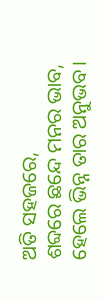ଅତି ସହଜରେ,
ଶବ୍ଦରେ ଛନ୍ଦେ ମନର ଭାବ,
ହେଲେ ଭିନ୍ନ ତାର ଅନୁଭବ।